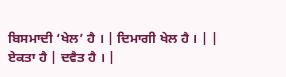ਬਿਸਮਾਦੀ ‘ਖੇਲ’ ਹੈ । | ਦਿਮਾਗੀ ਖੇਲ ਹੈ । | |
ਏਕਤਾ ਹੈ | ਦਵੈਤ ਹੈ । |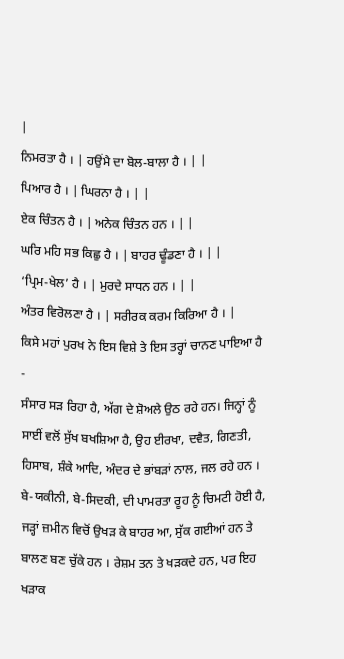|
ਨਿਮਰਤਾ ਹੈ । | ਹਉਂਮੈ ਦਾ ਬੋਲ-ਬਾਲਾ ਹੈ । | |
ਪਿਆਰ ਹੈ । | ਘਿਰਨਾ ਹੈ । | |
ਏਕ ਚਿੰਤਨ ਹੈ । | ਅਨੇਕ ਚਿੰਤਨ ਹਨ । | |
ਘਰਿ ਮਹਿ ਸਭ ਕਿਛੁ ਹੈ । | ਬਾਹਰ ਢੂੰਡਣਾ ਹੈ । | |
‘ਪ੍ਰਿਮ-ਖੇਲ’ ਹੈ । | ਮੁਰਦੇ ਸਾਧਨ ਹਨ । | |
ਅੰਤਰ ਵਿਰੋਲਣਾ ਹੈ । | ਸਰੀਰਕ ਕਰਮ ਕਿਰਿਆ ਹੈ । |
ਕਿਸੇ ਮਹਾਂ ਪੁਰਖ ਨੇ ਇਸ ਵਿਸ਼ੇ ਤੇ ਇਸ ਤਰ੍ਹਾਂ ਚਾਨਣ ਪਾਇਆ ਹੈ -
ਸੰਸਾਰ ਸੜ ਰਿਹਾ ਹੈ, ਅੱਗ ਦੇ ਸ਼ੋਅਲੇ ਉਠ ਰਹੇ ਹਨ। ਜਿਨ੍ਹਾਂ ਨੂੰ ਸਾਈਂ ਵਲੋਂ ਸੁੱਖ ਬਖਸ਼ਿਆ ਹੈ, ਉਹ ਈਰਖਾ, ਦਵੈਤ, ਗਿਣਤੀ, ਹਿਸਾਬ, ਸ਼ੰਕੇ ਆਦਿ, ਅੰਦਰ ਦੇ ਭਾਂਬੜਾਂ ਨਾਲ, ਜਲ ਰਹੇ ਹਨ । ਬੇ-ਯਕੀਨੀ, ਬੇ-ਸਿਦਕੀ, ਦੀ ਪਾਮਰਤਾ ਰੂਹ ਨੂੰ ਚਿਮਟੀ ਹੋਈ ਹੈ, ਜੜ੍ਹਾਂ ਜ਼ਮੀਨ ਵਿਚੋਂ ਉਖੜ ਕੇ ਬਾਹਰ ਆ, ਸੁੱਕ ਗਈਆਂ ਹਨ ਤੇ ਬਾਲਣ ਬਣ ਚੁੱਕੇ ਹਨ । ਰੇਸ਼ਮ ਤਨ ਤੇ ਖੜਕਦੇ ਹਨ, ਪਰ ਇਹ ਖੜਾਕ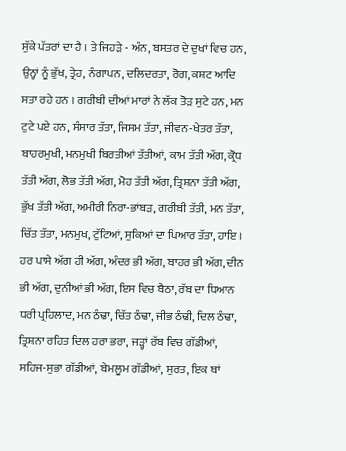ਸੁੱਕੇ ਪੱਤਰਾਂ ਦਾ ਹੈ । ਤੇ ਜਿਹੜੇ - ਅੰਨ, ਬਸਤਰ ਦੇ ਦੁਖਾਂ ਵਿਚ ਹਨ, ਉਨ੍ਹਾਂ ਨੂੰ ਭੁੱਖ, ਤ੍ਰੇਹ, ਨੰਗਾਪਨ, ਦਲਿਦਰਤਾ, ਰੋਗ, ਕਸ਼ਟ ਆਦਿ ਸਤਾ ਰਹੇ ਹਨ । ਗਰੀਬੀ ਦੀਆਂ ਮਾਰਾਂ ਨੇ ਲੱਕ ਤੋੜ ਸੁਟੇ ਹਨ, ਮਨ ਟੁਟੇ ਪਏ ਹਨ, ਸੰਸਾਰ ਤੱਤਾ, ਜਿਸਮ ਤੱਤਾ, ਜੀਵਨ-ਖੇਤਰ ਤੱਤਾ, ਬਾਹਰਮੁਖੀ, ਮਨਮੁਖੀ ਬਿਰਤੀਆਂ ਤੱਤੀਆਂ, ਕਾਮ ਤੱਤੀ ਅੱਗ, ਕ੍ਰੋਧ ਤੱਤੀ ਅੱਗ, ਲੋਭ ਤੱਤੀ ਅੱਗ, ਮੋਹ ਤੱਤੀ ਅੱਗ, ਤ੍ਰਿਸ਼ਨਾ ਤੱਤੀ ਅੱਗ, ਭੁੱਖ ਤੱਤੀ ਅੱਗ, ਅਮੀਰੀ ਨਿਰਾ-ਭਾਂਬੜ, ਗਰੀਬੀ ਤੱਤੀ, ਮਨ ਤੱਤਾ, ਚਿੱਤ ਤੱਤਾ, ਮਨਮੁਖ, ਟੁੱਟਿਆਂ, ਸੁਕਿਆਂ ਦਾ ਪਿਆਰ ਤੱਤਾ, ਹਾਇ । ਹਰ ਪਾਸੇ ਅੱਗ ਹੀ ਅੱਗ, ਅੰਦਰ ਭੀ ਅੱਗ, ਬਾਹਰ ਭੀ ਅੱਗ, ਦੀਨ ਭੀ ਅੱਗ, ਦੁਨੀਆਂ ਭੀ ਅੱਗ, ਇਸ ਵਿਚ ਬੈਠਾ, ਰੱਬ ਦਾ ਧਿਆਨ ਧਰੀ ਪ੍ਰਹਿਲਾਦ, ਮਨ ਠੰਢਾ, ਚਿੱਤ ਠੰਢਾ, ਜੀਭ ਠੰਢੀ, ਦਿਲ ਠੰਢਾ, ਤ੍ਰਿਸ਼ਨਾ ਰਹਿਤ ਦਿਲ ਹਰਾ ਭਰਾ, ਜੜ੍ਹਾਂ ਰੱਬ ਵਿਚ ਗੱਡੀਆਂ, ਸਹਿਜ-ਸੁਭਾ ਗੱਡੀਆਂ, ਬੇਮਲੂਮ ਗੱਡੀਆਂ, ਸੁਰਤ, ਇਕ ਥਾਂ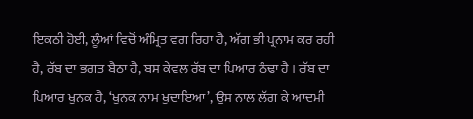ਇਕਠੀ ਹੋਈ, ਲੂੰਆਂ ਵਿਚੋਂ ਅੰਮ੍ਰਿਤ ਵਗ ਰਿਹਾ ਹੈ, ਅੱਗ ਭੀ ਪ੍ਰਨਾਮ ਕਰ ਰਹੀ ਹੈ, ਰੱਬ ਦਾ ਭਗਤ ਬੈਠਾ ਹੈ, ਬਸ ਕੇਵਲ ਰੱਬ ਦਾ ਪਿਆਰ ਠੰਢਾ ਹੈ । ਰੱਬ ਦਾ ਪਿਆਰ ਖੁਨਕ ਹੈ, ‘ਖੁਨਕ ਨਾਮ ਖੁਦਾਇਆ’, ਉਸ ਨਾਲ ਲੱਗ ਕੇ ਆਦਮੀ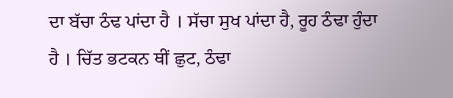ਦਾ ਬੱਚਾ ਠੰਢ ਪਾਂਦਾ ਹੈ । ਸੱਚਾ ਸੁਖ ਪਾਂਦਾ ਹੈ, ਰੂਹ ਠੰਢਾ ਹੁੰਦਾ ਹੈ । ਚਿੱਤ ਭਟਕਨ ਥੀਂ ਛੁਟ, ਠੰਢਾ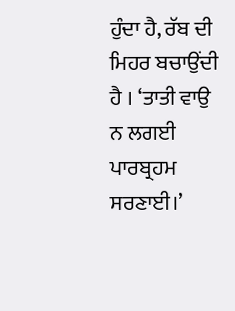ਹੁੰਦਾ ਹੈ, ਰੱਬ ਦੀ ਮਿਹਰ ਬਚਾਉਂਦੀ ਹੈ । ‘ਤਾਤੀ ਵਾਉ ਨ ਲਗਈ ਪਾਰਬ੍ਰਹਮ ਸਰਣਾਈ।’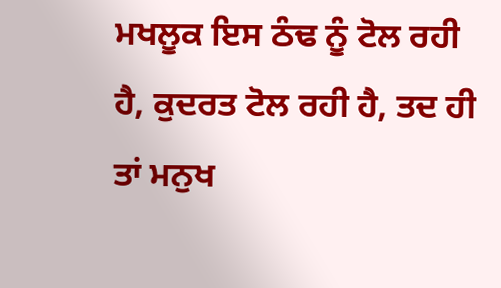ਮਖਲੂਕ ਇਸ ਠੰਢ ਨੂੰ ਟੋਲ ਰਹੀ ਹੈ, ਕੁਦਰਤ ਟੋਲ ਰਹੀ ਹੈ, ਤਦ ਹੀ ਤਾਂ ਮਨੁਖ